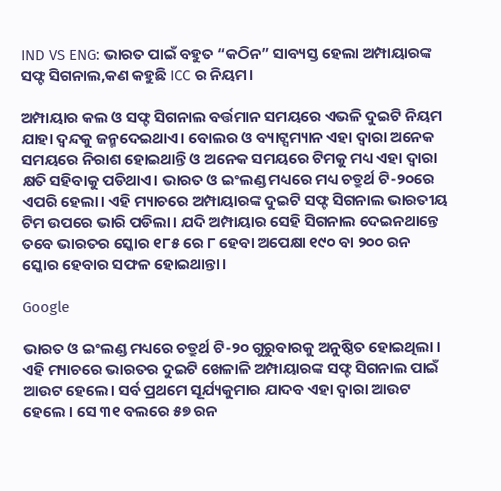IND VS ENG: ଭାରତ ପାଇଁ ବହୁତ “କଠିନ” ସାବ୍ୟସ୍ତ ହେଲା ଅମ୍ପାୟାରଙ୍କ ସଫ୍ଟ ସିଗନାଲ,କଣ କହୁଛି ICC ର ନିୟମ।

ଅମ୍ପାୟାର କଲ ଓ ସଫ୍ଟ ସିଗନାଲ ବର୍ତ୍ତମାନ ସମୟରେ ଏଭଳି ଦୁଇଟି ନିୟମ ଯାହା ଦ୍ଵନ୍ଦକୁ ଜନ୍ମଦେଇଥାଏ। ବୋଲର ଓ ବ୍ୟାଟ୍ସମ୍ୟାନ ଏହା ଦ୍ଵାରା ଅନେକ ସମୟରେ ନିରାଶ ହୋଇଥାନ୍ତି ଓ ଅନେକ ସମୟରେ ଟିମକୁ ମଧ୍ୟ ଏହା ଦ୍ଵାରା କ୍ଷତି ସହିବାକୁ ପଡିଥାଏ। ଭାରତ ଓ ଇଂଲଣ୍ଡ ମଧ୍ୟରେ ମଧ୍ୟ ଚତ୍ରୁର୍ଥ ଟି-୨୦ରେ ଏପରି ହେଲା। ଏହି ମ୍ୟାଚରେ ଅମ୍ପାୟାରଙ୍କ ଦୁଇଟି ସଫ୍ଟ ସିଗନାଲ ଭାରତୀୟ ଟିମ ଉପରେ ଭାରି ପଡିଲା। ଯଦି ଅମ୍ପାୟାର ସେହି ସିଗନାଲ ଦେଇନଥାନ୍ତେ ତବେ ଭାରତର ସ୍କୋର ୧୮୫ ରେ ୮ ହେବା ଅପେକ୍ଷା ୧୯୦ ବା ୨୦୦ ରନ ସ୍କୋର ହେବାର ସଫଳ ହୋଇଥାନ୍ତା।

Google

ଭାରତ ଓ ଇଂଲଣ୍ଡ ମଧ୍ୟରେ ଚତ୍ରୁର୍ଥ ଟି-୨୦ ଗୁରୁବାରକୁ ଅନୁଷ୍ଠିତ ହୋଇଥିଲା । ଏହି ମ୍ୟାଚରେ ଭାରତର ଦୁଇଟି ଖେଳାଳି ଅମ୍ପାୟାରଙ୍କ ସଫ୍ଟ ସିଗନାଲ ପାଇଁ ଆଉଟ ହେଲେ। ସର୍ବ ପ୍ରଥମେ ସୂର୍ଯ୍ୟକୁମାର ଯାଦବ ଏହା ଦ୍ଵାରା ଆଉଟ ହେଲେ । ସେ ୩୧ ବଲରେ ୫୭ ରନ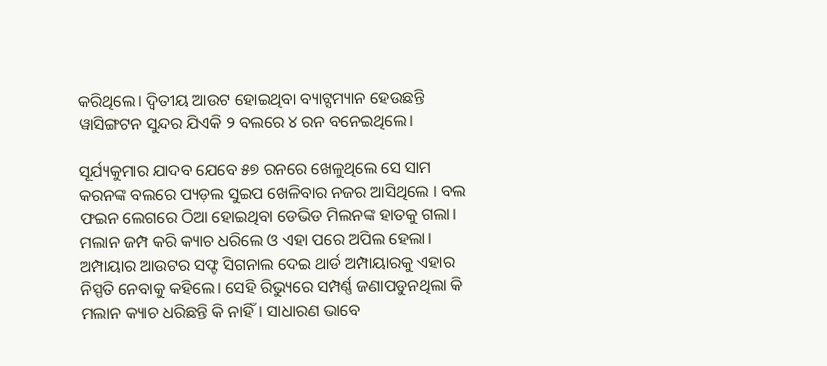କରିଥିଲେ। ଦ୍ୱିତୀୟ ଆଉଟ ହୋଇଥିବା ବ୍ୟାଟ୍ସମ୍ୟାନ ହେଉଛନ୍ତି ୱାସିଙ୍ଗଟନ ସୁନ୍ଦର ଯିଏକି ୨ ବଲରେ ୪ ରନ ବନେଇଥିଲେ।

ସୂର୍ଯ୍ୟକୁମାର ଯାଦବ ଯେବେ ୫୭ ରନରେ ଖେଳୁଥିଲେ ସେ ସାମ କରନଙ୍କ ବଲରେ ପ୍ୟଡ଼ଲ ସୁଇପ ଖେଳିବାର ନଜର ଆସିଥିଲେ । ବଲ ଫଇନ ଲେଗରେ ଠିଆ ହୋଇଥିବା ଡେଭିଡ ମିଲନଙ୍କ ହାତକୁ ଗଲା। ମଲାନ ଜମ୍ପ କରି କ୍ୟାଚ ଧରିଲେ ଓ ଏହା ପରେ ଅପିଲ ହେଲା। ଅମ୍ପାୟାର ଆଉଟର ସଫ୍ଟ ସିଗନାଲ ଦେଇ ଥାର୍ଡ ଅମ୍ପାୟାରକୁ ଏହାର ନିସ୍ପତି ନେବାକୁ କହିଲେ। ସେହି ରିଭ୍ୟୁରେ ସମ୍ପର୍ଣ୍ଣ ଜଣାପଡୁନଥିଲା କି ମଲାନ କ୍ୟାଚ ଧରିଛନ୍ତି କି ନାହିଁ। ସାଧାରଣ ଭାବେ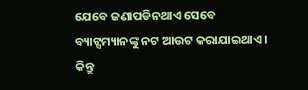ଯେବେ ଜଣାପଡିନଥାଏ ସେବେ ବ୍ୟାଟ୍ସମ୍ୟାନଙ୍କୁ ନଟ ଆଉଟ କରାଯାଇଥାଏ। କିନ୍ତୁ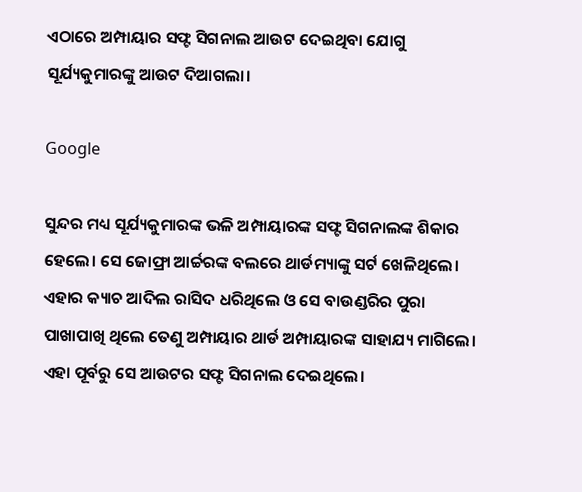ଏଠାରେ ଅମ୍ପାୟାର ସଫ୍ଟ ସିଗନାଲ ଆଉଟ ଦେଇଥିବା ଯୋଗୁ ସୂର୍ଯ୍ୟକୁମାରଙ୍କୁ ଆଉଟ ଦିଆଗଲା।

Google

ସୁନ୍ଦର ମଧ୍ୟ ସୂର୍ଯ୍ୟକୁମାରଙ୍କ ଭଳି ଅମ୍ପାୟାରଙ୍କ ସଫ୍ଟ ସିଗନାଲଙ୍କ ଶିକାର ହେଲେ। ସେ ଜୋଫ୍ରା ଆର୍ଚ୍ଚରଙ୍କ ବଲରେ ଥାର୍ଡମ୍ୟାଙ୍କୁ ସର୍ଟ ଖେଳିଥିଲେ। ଏହାର କ୍ୟାଚ ଆଦିଲ ରାସିଦ ଧରିଥିଲେ ଓ ସେ ବାଉଣ୍ଡରିର ପୁରା ପାଖାପାଖି ଥିଲେ ତେଣୁ ଅମ୍ପାୟାର ଥାର୍ଡ ଅମ୍ପାୟାରଙ୍କ ସାହାଯ୍ୟ ମାଗିଲେ। ଏହା ପୂର୍ବରୁ ସେ ଆଉଟର ସଫ୍ଟ ସିଗନାଲ ଦେଇଥିଲେ।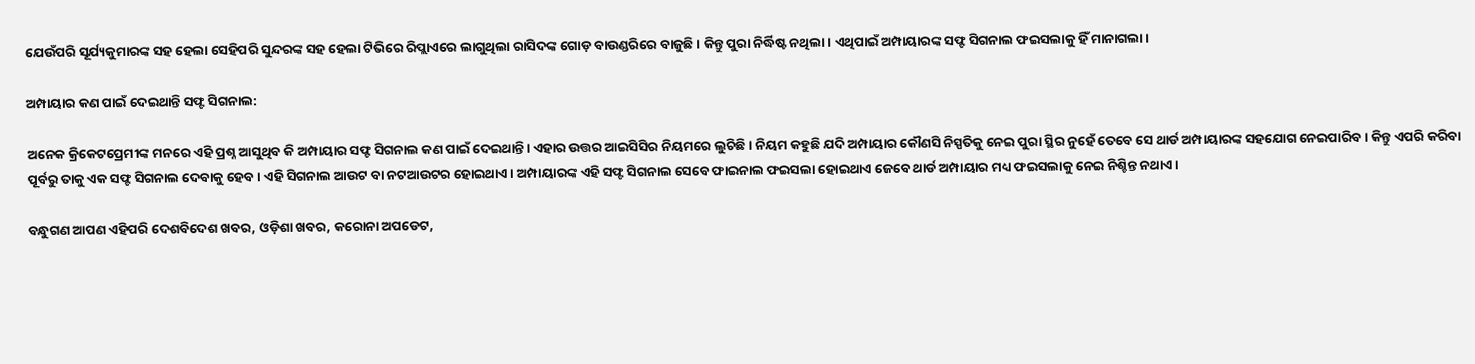ଯେଉଁପରି ସୂର୍ଯ୍ୟକୁମାରଙ୍କ ସହ ହେଲା ସେହିପରି ସୁନ୍ଦରଙ୍କ ସହ ହେଲା ଟିଭିରେ ରିପ୍ଲାଏରେ ଲାଗୁଥିଲା ରାସିଦଙ୍କ ଗୋଡ଼ ବାଉଣ୍ଡରିରେ ବାଜୁଛି। କିନ୍ତୁ ପୁରା ନିର୍ଦ୍ଧିଷ୍ଟ ନଥିଲା। ଏଥିପାଇଁ ଅମ୍ପାୟାରଙ୍କ ସଫ୍ଟ ସିଗନାଲ ଫଇସଲାକୁ ହିଁ ମାନାଗଲା।

ଅମ୍ପାୟାର କଣ ପାଇଁ ଦେଇଥାନ୍ତି ସଫ୍ଟ ସିଗନାଲ:

ଅନେକ କ୍ରିକେଟପ୍ରେମୀଙ୍କ ମନରେ ଏହି ପ୍ରଶ୍ନ ଆସୁଥିବ କି ଅମ୍ପାୟାର ସଫ୍ଟ ସିଗନାଲ କଣ ପାଇଁ ଦେଇଥାନ୍ତି। ଏହାର ଉତ୍ତର ଆଇସିସିର ନିୟମରେ ଲୁଚିଛି। ନିୟମ କହୁଛି ଯଦି ଅମ୍ପାୟାର କୌଣସି ନିସ୍ପତିକୁ ନେଇ ପୁରା ସ୍ଥିର ନୁହେଁ ତେବେ ସେ ଥାର୍ଡ ଅମ୍ପାୟାରଙ୍କ ସହଯୋଗ ନେଇପାରିବ। କିନ୍ତୁ ଏପରି କରିବା ପୂର୍ବରୁ ତାକୁ ଏକ ସଫ୍ଟ ସିଗନାଲ ଦେବାକୁ ହେବ। ଏହି ସିଗନାଲ ଆଉଟ ବା ନଟଆଉଟର ହୋଇଥାଏ। ଅମ୍ପାୟାରଙ୍କ ଏହି ସଫ୍ଟ ସିଗନାଲ ସେବେ ଫାଇନାଲ ଫଇସଲା ହୋଇଥାଏ ଜେବେ ଥାର୍ଡ ଅମ୍ପାୟାର ମଧ୍ୟ ଫଇସଲାକୁ ନେଇ ନିଶ୍ଚିନ୍ତ ନଥାଏ।

ବନ୍ଧୁଗଣ ଆପଣ ଏହିପରି ଦେଶବିଦେଶ ଖବର, ଓଡ଼ିଶା ଖବର, କରୋନା ଅପଡେଟ,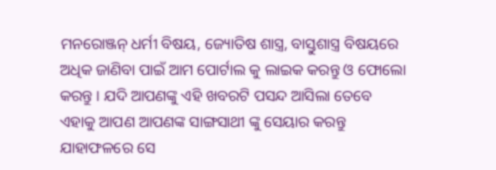ମନରୋଞ୍ଜନ୍ ଧର୍ମୀ ବିଷୟ, ଜ୍ୟୋତିଷ ଶାସ୍ତ୍ର, ବାସ୍ତୁଶାସ୍ତ୍ର ବିଷୟରେ ଅଧିକ ଜାଣିବା ପାଇଁ ଆମ ପୋର୍ଟାଲ କୁ ଲାଇକ କରନ୍ତୁ ଓ ଫୋଲୋ କରନ୍ତୁ । ଯଦି ଆପଣଙ୍କୁ ଏହି ଖବରଟି ପସନ୍ଦ ଆସିଲା ତେବେ ଏହାକୁ ଆପଣ ଆପଣଙ୍କ ସାଙ୍ଗସାଥୀ ଙ୍କୁ ସେୟାର କରନ୍ତୁ ଯାହାଫଳରେ ସେ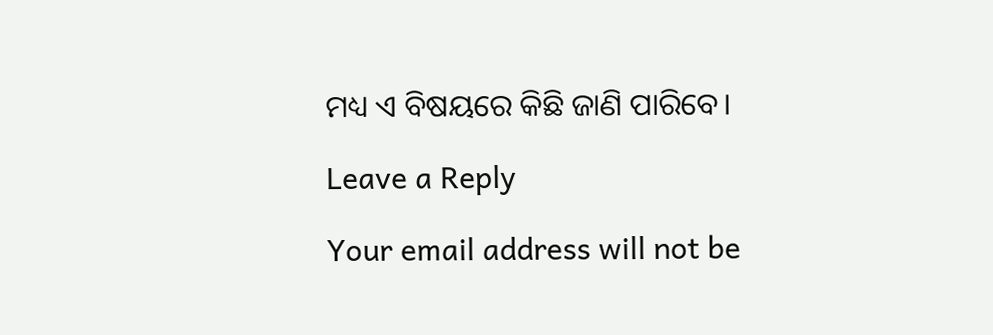ମଧ୍ୟ ଏ ବିଷୟରେ କିଛି ଜାଣି ପାରିବେ।

Leave a Reply

Your email address will not be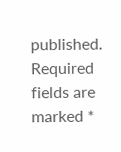published. Required fields are marked *